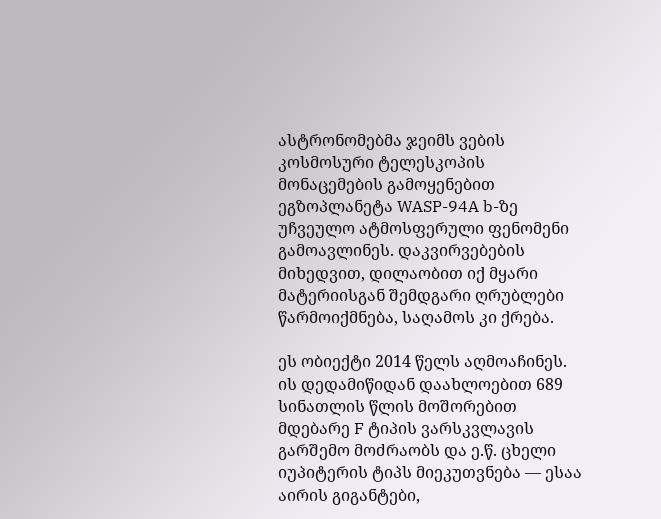ასტრონომებმა ჯეიმს ვების კოსმოსური ტელესკოპის მონაცემების გამოყენებით ეგზოპლანეტა WASP-94A b-ზე უჩვეულო ატმოსფერული ფენომენი გამოავლინეს. დაკვირვებების მიხედვით, დილაობით იქ მყარი მატერიისგან შემდგარი ღრუბლები წარმოიქმნება, საღამოს კი ქრება.

ეს ობიექტი 2014 წელს აღმოაჩინეს. ის დედამიწიდან დაახლოებით 689 სინათლის წლის მოშორებით მდებარე F ტიპის ვარსკვლავის გარშემო მოძრაობს და ე.წ. ცხელი იუპიტერის ტიპს მიეკუთვნება — ესაა აირის გიგანტები,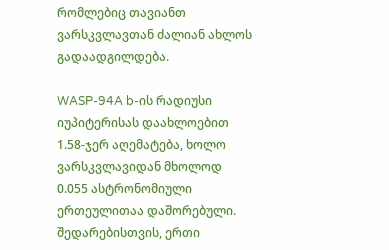რომლებიც თავიანთ ვარსკვლავთან ძალიან ახლოს გადაადგილდება.

WASP-94A b-ის რადიუსი იუპიტერისას დაახლოებით 1.58-ჯერ აღემატება, ხოლო ვარსკვლავიდან მხოლოდ 0.055 ასტრონომიული ერთეულითაა დაშორებული. შედარებისთვის, ერთი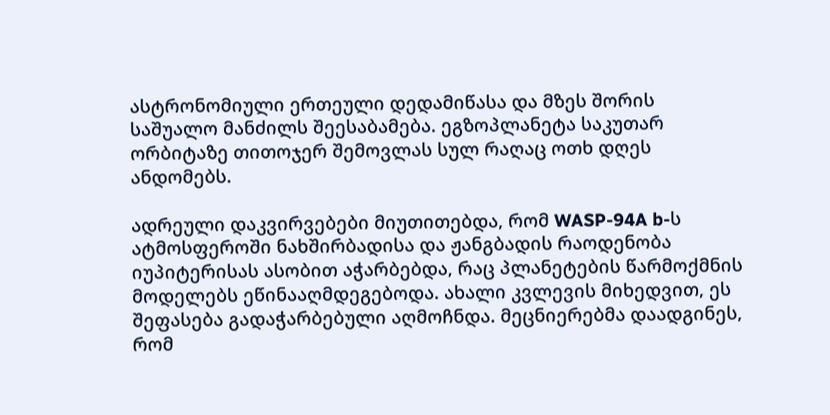ასტრონომიული ერთეული დედამიწასა და მზეს შორის საშუალო მანძილს შეესაბამება. ეგზოპლანეტა საკუთარ ორბიტაზე თითოჯერ შემოვლას სულ რაღაც ოთხ დღეს ანდომებს.

ადრეული დაკვირვებები მიუთითებდა, რომ WASP-94A b-ს ატმოსფეროში ნახშირბადისა და ჟანგბადის რაოდენობა იუპიტერისას ასობით აჭარბებდა, რაც პლანეტების წარმოქმნის მოდელებს ეწინააღმდეგებოდა. ახალი კვლევის მიხედვით, ეს შეფასება გადაჭარბებული აღმოჩნდა. მეცნიერებმა დაადგინეს, რომ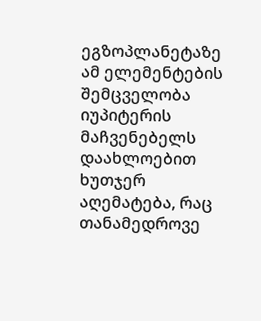ეგზოპლანეტაზე ამ ელემენტების შემცველობა იუპიტერის მაჩვენებელს დაახლოებით ხუთჯერ აღემატება, რაც თანამედროვე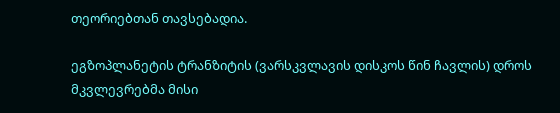თეორიებთან თავსებადია.

ეგზოპლანეტის ტრანზიტის (ვარსკვლავის დისკოს წინ ჩავლის) დროს მკვლევრებმა მისი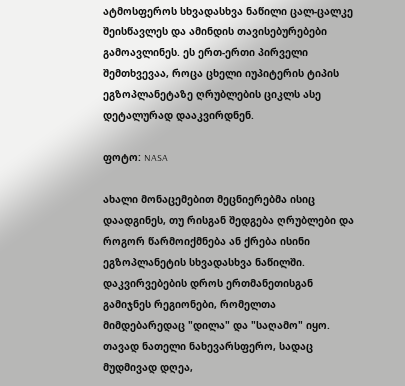ატმოსფეროს სხვადასხვა ნაწილი ცალ-ცალკე შეისწავლეს და ამინდის თავისებურებები გამოავლინეს. ეს ერთ-ერთი პირველი შემთხვევაა, როცა ცხელი იუპიტერის ტიპის ეგზოპლანეტაზე ღრუბლების ციკლს ასე დეტალურად დააკვირდნენ.

ფოტო: NASA

ახალი მონაცემებით მეცნიერებმა ისიც დაადგინეს, თუ რისგან შედგება ღრუბლები და როგორ წარმოიქმნება ან ქრება ისინი ეგზოპლანეტის სხვადასხვა ნაწილში. დაკვირვებების დროს ერთმანეთისგან გამიჯნეს რეგიონები, რომელთა მიმდებარედაც "დილა" და "საღამო" იყო. თავად ნათელი ნახევარსფერო, სადაც მუდმივად დღეა,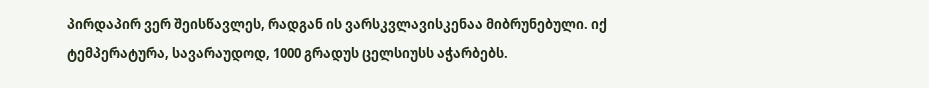პირდაპირ ვერ შეისწავლეს, რადგან ის ვარსკვლავისკენაა მიბრუნებული. იქ ტემპერატურა, სავარაუდოდ, 1000 გრადუს ცელსიუსს აჭარბებს.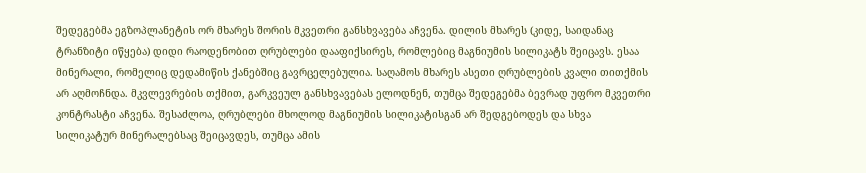შედეგებმა ეგზოპლანეტის ორ მხარეს შორის მკვეთრი განსხვავება აჩვენა. დილის მხარეს (კიდე, საიდანაც ტრანზიტი იწყება) დიდი რაოდენობით ღრუბლები დააფიქსირეს, რომლებიც მაგნიუმის სილიკატს შეიცავს. ესაა მინერალი, რომელიც დედამიწის ქანებშიც გავრცელებულია. საღამოს მხარეს ასეთი ღრუბლების კვალი თითქმის არ აღმოჩნდა. მკვლევრების თქმით, გარკვეულ განსხვავებას ელოდნენ, თუმცა შედეგებმა ბევრად უფრო მკვეთრი კონტრასტი აჩვენა. შესაძლოა, ღრუბლები მხოლოდ მაგნიუმის სილიკატისგან არ შედგებოდეს და სხვა სილიკატურ მინერალებსაც შეიცავდეს, თუმცა ამის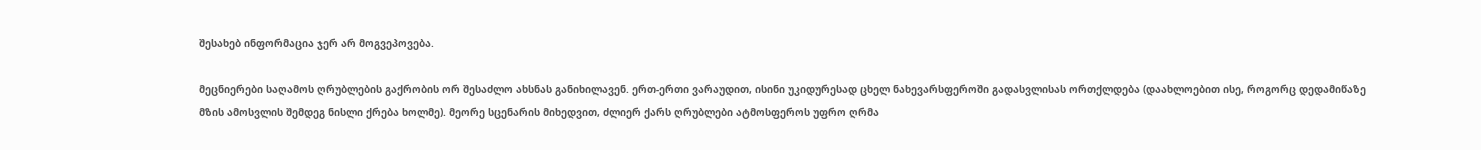შესახებ ინფორმაცია ჯერ არ მოგვეპოვება.

მეცნიერები საღამოს ღრუბლების გაქრობის ორ შესაძლო ახსნას განიხილავენ. ერთ-ერთი ვარაუდით, ისინი უკიდურესად ცხელ ნახევარსფეროში გადასვლისას ორთქლდება (დაახლოებით ისე, როგორც დედამიწაზე მზის ამოსვლის შემდეგ ნისლი ქრება ხოლმე). მეორე სცენარის მიხედვით, ძლიერ ქარს ღრუბლები ატმოსფეროს უფრო ღრმა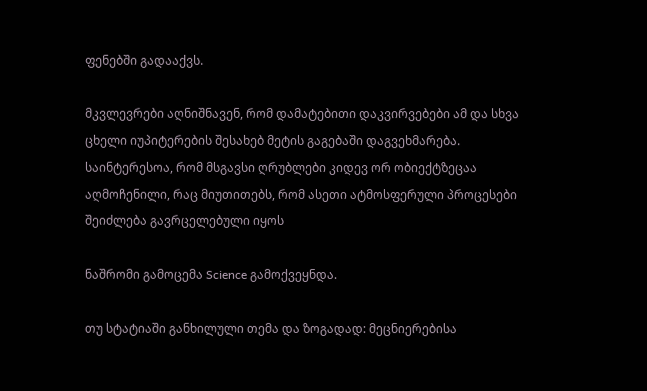ფენებში გადააქვს.

მკვლევრები აღნიშნავენ, რომ დამატებითი დაკვირვებები ამ და სხვა ცხელი იუპიტერების შესახებ მეტის გაგებაში დაგვეხმარება. საინტერესოა, რომ მსგავსი ღრუბლები კიდევ ორ ობიექტზეცაა აღმოჩენილი, რაც მიუთითებს, რომ ასეთი ატმოსფერული პროცესები შეიძლება გავრცელებული იყოს

ნაშრომი გამოცემა Science გამოქვეყნდა.

თუ სტატიაში განხილული თემა და ზოგადად: მეცნიერებისა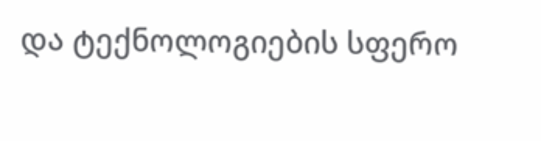და ტექნოლოგიების სფერო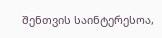შენთვის საინტერესოა,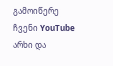გამოიწერე ჩვენი YouTube არხი და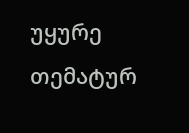უყურე თემატურ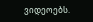ვიდეოებს.